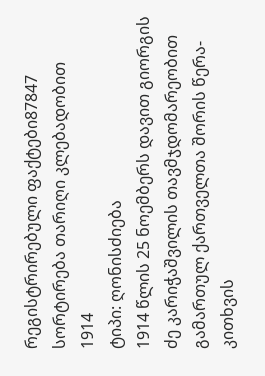რეგისტრირებული ფაქტები87847
სორტირება თარიღი კლებადობით
1914
ტიპი: ღონისძიება
1914 წლის 25 ნოემბერს დავით გიორგის ძე კარიჭაშვილის თავმჯდომარეობით გამართულ ქართველთა შორის წერა-კითხვის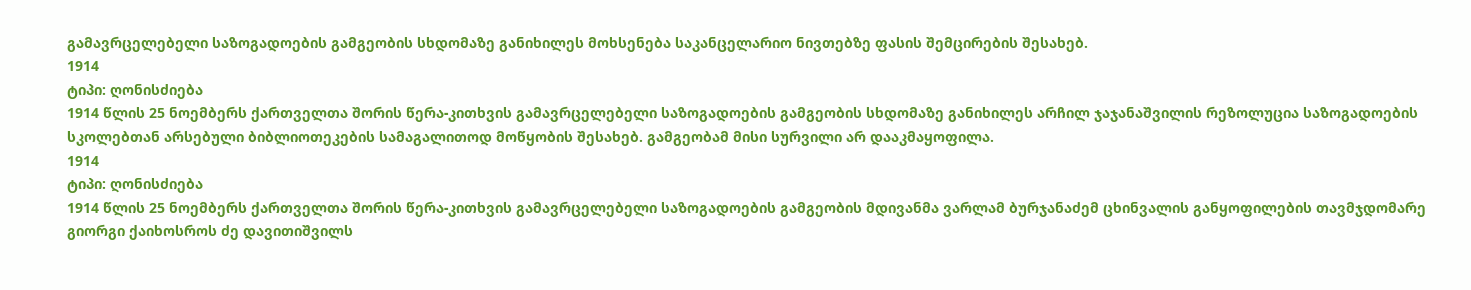გამავრცელებელი საზოგადოების გამგეობის სხდომაზე განიხილეს მოხსენება საკანცელარიო ნივთებზე ფასის შემცირების შესახებ.
1914
ტიპი: ღონისძიება
1914 წლის 25 ნოემბერს ქართველთა შორის წერა-კითხვის გამავრცელებელი საზოგადოების გამგეობის სხდომაზე განიხილეს არჩილ ჯაჯანაშვილის რეზოლუცია საზოგადოების სკოლებთან არსებული ბიბლიოთეკების სამაგალითოდ მოწყობის შესახებ. გამგეობამ მისი სურვილი არ დააკმაყოფილა.
1914
ტიპი: ღონისძიება
1914 წლის 25 ნოემბერს ქართველთა შორის წერა-კითხვის გამავრცელებელი საზოგადოების გამგეობის მდივანმა ვარლამ ბურჯანაძემ ცხინვალის განყოფილების თავმჯდომარე გიორგი ქაიხოსროს ძე დავითიშვილს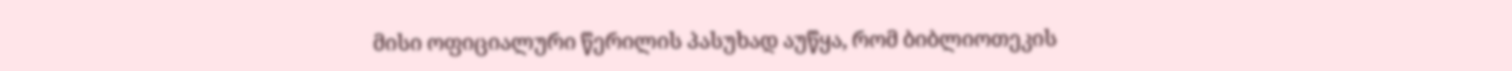მისი ოფიციალური წერილის პასუხად აუწყა, რომ ბიბლიოთეკის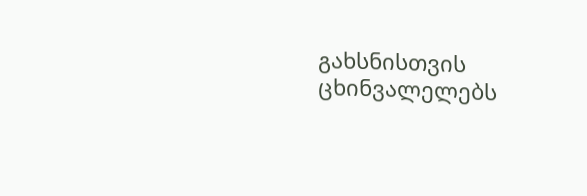გახსნისთვის ცხინვალელებს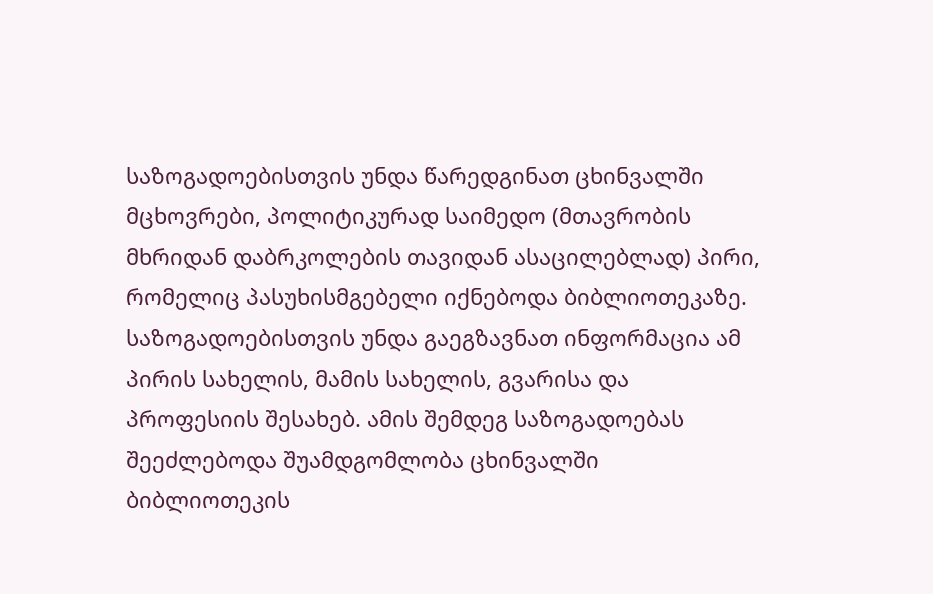საზოგადოებისთვის უნდა წარედგინათ ცხინვალში მცხოვრები, პოლიტიკურად საიმედო (მთავრობის მხრიდან დაბრკოლების თავიდან ასაცილებლად) პირი, რომელიც პასუხისმგებელი იქნებოდა ბიბლიოთეკაზე. საზოგადოებისთვის უნდა გაეგზავნათ ინფორმაცია ამ პირის სახელის, მამის სახელის, გვარისა და პროფესიის შესახებ. ამის შემდეგ საზოგადოებას შეეძლებოდა შუამდგომლობა ცხინვალში ბიბლიოთეკის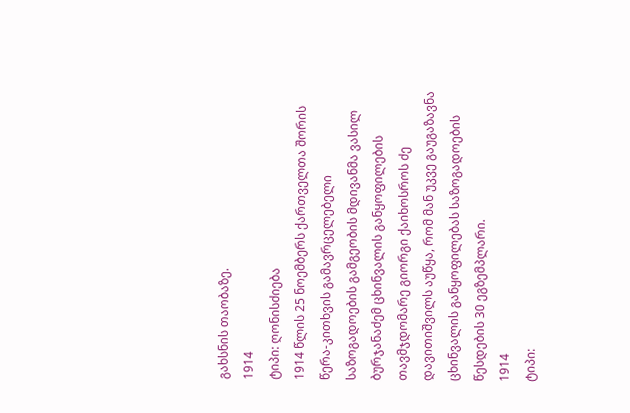გახსნის თაობაზე.
1914
ტიპი: ღონისძიება
1914 წლის 25 ნოემბერს ქართველთა შორის წერა-კითხვის გამავრცელებელი საზოგადოების გამგეობის მდივანმა ვასილ ბურჯანაძემ ცხინვალის განყოფილების თავმჯდომარე გიორგი ქაიხოსროს ძე დავითიშვილს აუწყა, რომ მან უკვე გაუგაზავნა ცხინვალის განყოფილებას საზოგადოების წესდების 30 ეგზემპლარი.
1914
ტიპი: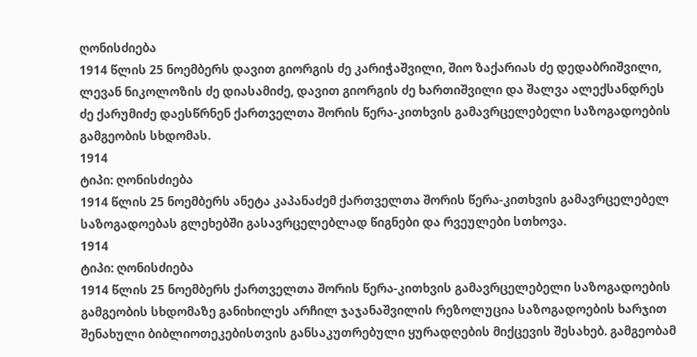ღონისძიება
1914 წლის 25 ნოემბერს დავით გიორგის ძე კარიჭაშვილი, შიო ზაქარიას ძე დედაბრიშვილი, ლევან ნიკოლოზის ძე დიასამიძე, დავით გიორგის ძე ხართიშვილი და შალვა ალექსანდრეს ძე ქარუმიძე დაესწრნენ ქართველთა შორის წერა-კითხვის გამავრცელებელი საზოგადოების გამგეობის სხდომას.
1914
ტიპი: ღონისძიება
1914 წლის 25 ნოემბერს ანეტა კაპანაძემ ქართველთა შორის წერა-კითხვის გამავრცელებელ საზოგადოებას გლეხებში გასავრცელებლად წიგნები და რვეულები სთხოვა.
1914
ტიპი: ღონისძიება
1914 წლის 25 ნოემბერს ქართველთა შორის წერა-კითხვის გამავრცელებელი საზოგადოების გამგეობის სხდომაზე განიხილეს არჩილ ჯაჯანაშვილის რეზოლუცია საზოგადოების ხარჯით შენახული ბიბლიოთეკებისთვის განსაკუთრებული ყურადღების მიქცევის შესახებ. გამგეობამ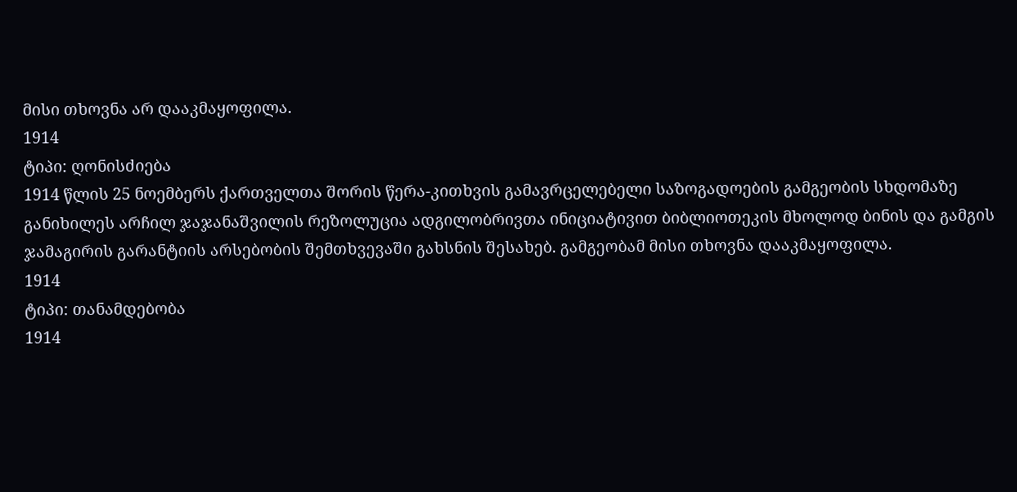მისი თხოვნა არ დააკმაყოფილა.
1914
ტიპი: ღონისძიება
1914 წლის 25 ნოემბერს ქართველთა შორის წერა-კითხვის გამავრცელებელი საზოგადოების გამგეობის სხდომაზე განიხილეს არჩილ ჯაჯანაშვილის რეზოლუცია ადგილობრივთა ინიციატივით ბიბლიოთეკის მხოლოდ ბინის და გამგის ჯამაგირის გარანტიის არსებობის შემთხვევაში გახსნის შესახებ. გამგეობამ მისი თხოვნა დააკმაყოფილა.
1914
ტიპი: თანამდებობა
1914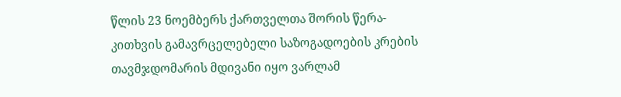წლის 23 ნოემბერს ქართველთა შორის წერა-კითხვის გამავრცელებელი საზოგადოების კრების თავმჯდომარის მდივანი იყო ვარლამ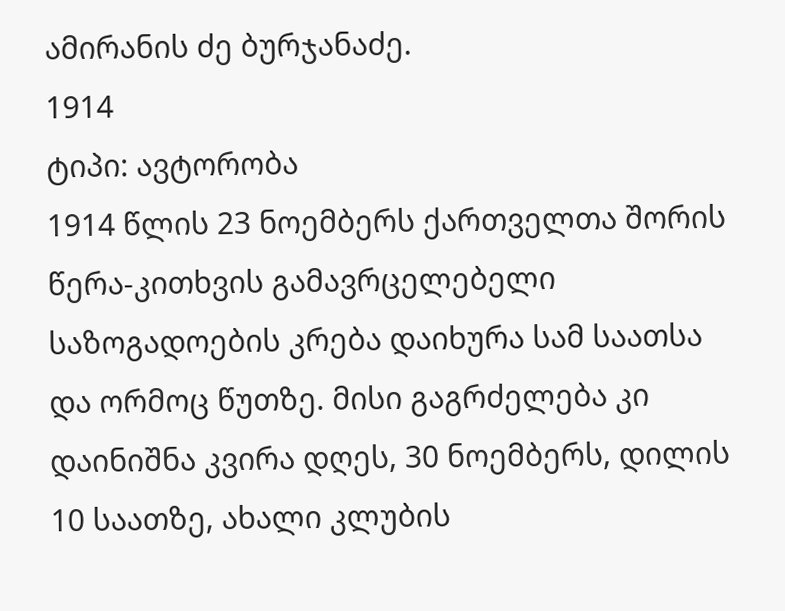ამირანის ძე ბურჯანაძე.
1914
ტიპი: ავტორობა
1914 წლის 23 ნოემბერს ქართველთა შორის წერა-კითხვის გამავრცელებელი საზოგადოების კრება დაიხურა სამ საათსა და ორმოც წუთზე. მისი გაგრძელება კი დაინიშნა კვირა დღეს, 30 ნოემბერს, დილის 10 საათზე, ახალი კლუბის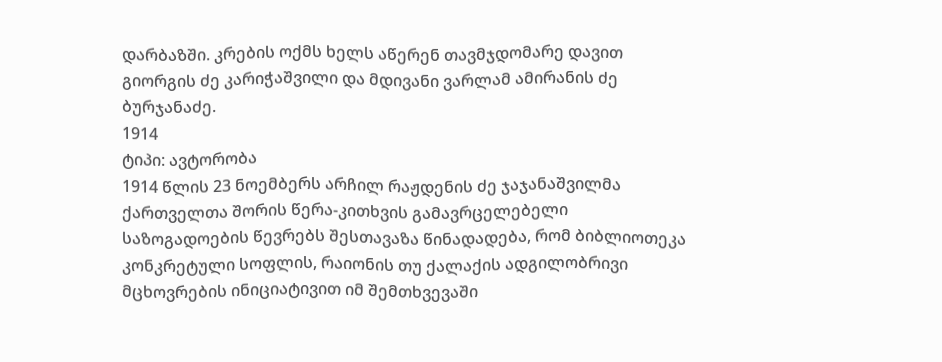დარბაზში. კრების ოქმს ხელს აწერენ თავმჯდომარე დავით გიორგის ძე კარიჭაშვილი და მდივანი ვარლამ ამირანის ძე ბურჯანაძე.
1914
ტიპი: ავტორობა
1914 წლის 23 ნოემბერს არჩილ რაჟდენის ძე ჯაჯანაშვილმა ქართველთა შორის წერა-კითხვის გამავრცელებელი საზოგადოების წევრებს შესთავაზა წინადადება, რომ ბიბლიოთეკა კონკრეტული სოფლის, რაიონის თუ ქალაქის ადგილობრივი მცხოვრების ინიციატივით იმ შემთხვევაში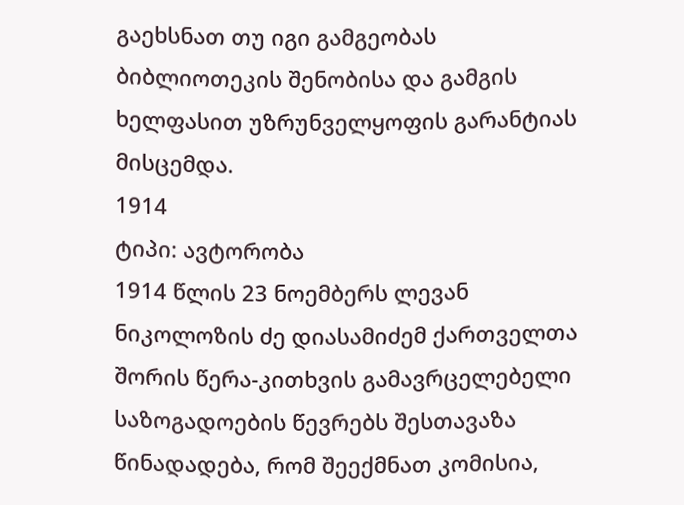გაეხსნათ თუ იგი გამგეობას ბიბლიოთეკის შენობისა და გამგის ხელფასით უზრუნველყოფის გარანტიას მისცემდა.
1914
ტიპი: ავტორობა
1914 წლის 23 ნოემბერს ლევან ნიკოლოზის ძე დიასამიძემ ქართველთა შორის წერა-კითხვის გამავრცელებელი საზოგადოების წევრებს შესთავაზა წინადადება, რომ შეექმნათ კომისია,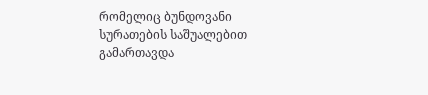რომელიც ბუნდოვანი სურათების საშუალებით გამართავდა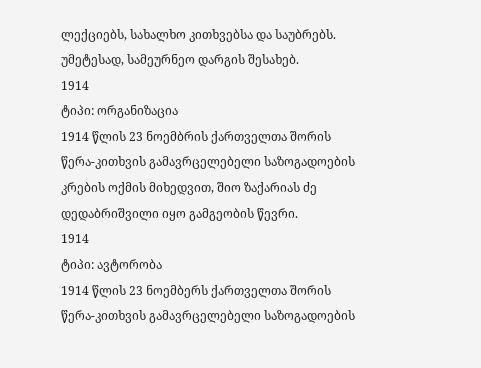ლექციებს, სახალხო კითხვებსა და საუბრებს. უმეტესად, სამეურნეო დარგის შესახებ.
1914
ტიპი: ორგანიზაცია
1914 წლის 23 ნოემბრის ქართველთა შორის წერა-კითხვის გამავრცელებელი საზოგადოების კრების ოქმის მიხედვით, შიო ზაქარიას ძე დედაბრიშვილი იყო გამგეობის წევრი.
1914
ტიპი: ავტორობა
1914 წლის 23 ნოემბერს ქართველთა შორის წერა-კითხვის გამავრცელებელი საზოგადოების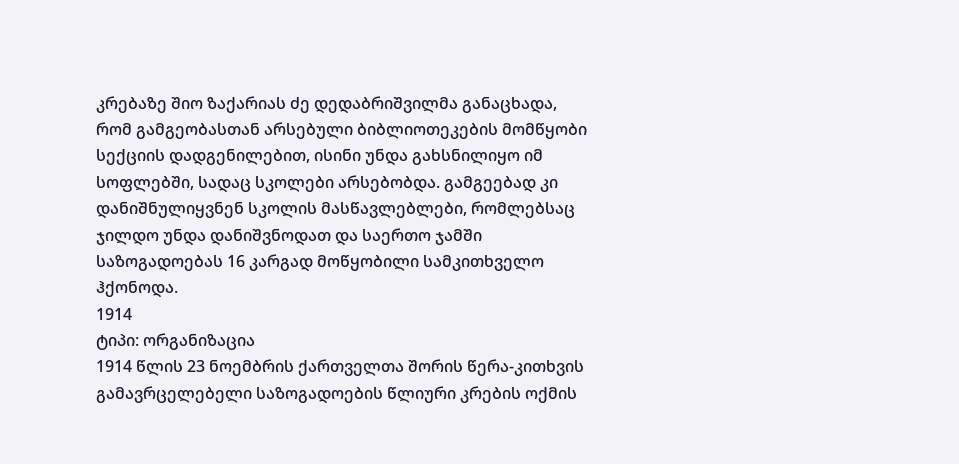კრებაზე შიო ზაქარიას ძე დედაბრიშვილმა განაცხადა, რომ გამგეობასთან არსებული ბიბლიოთეკების მომწყობი სექციის დადგენილებით, ისინი უნდა გახსნილიყო იმ სოფლებში, სადაც სკოლები არსებობდა. გამგეებად კი დანიშნულიყვნენ სკოლის მასწავლებლები, რომლებსაც ჯილდო უნდა დანიშვნოდათ და საერთო ჯამში საზოგადოებას 16 კარგად მოწყობილი სამკითხველო ჰქონოდა.
1914
ტიპი: ორგანიზაცია
1914 წლის 23 ნოემბრის ქართველთა შორის წერა-კითხვის გამავრცელებელი საზოგადოების წლიური კრების ოქმის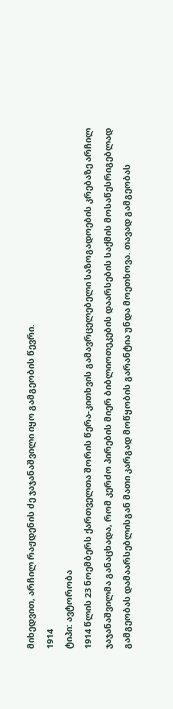მიხედვით, არჩილ რაჟდენის ძე ჯაჯანაშვილი იყო გამგეობის წევრი.
1914
ტიპი: ავტორობა
1914 წლის 23 ნოემბერს ქართველთა შორის წერა-კითხვის გამავრცელებელი საზოგადოების კრებაზე არჩილ ჯაჯანაშვილმა განაცხადა, რომ კერძო პირების მიერ ბიბლიოთეკების დაარსების საქმის მოსაწესრიგებლად გამგეობას დამაარსებლისგან მათი კარგად მოწყობის გარანტია უნდა მოეთხოვა. თავად გამგეობას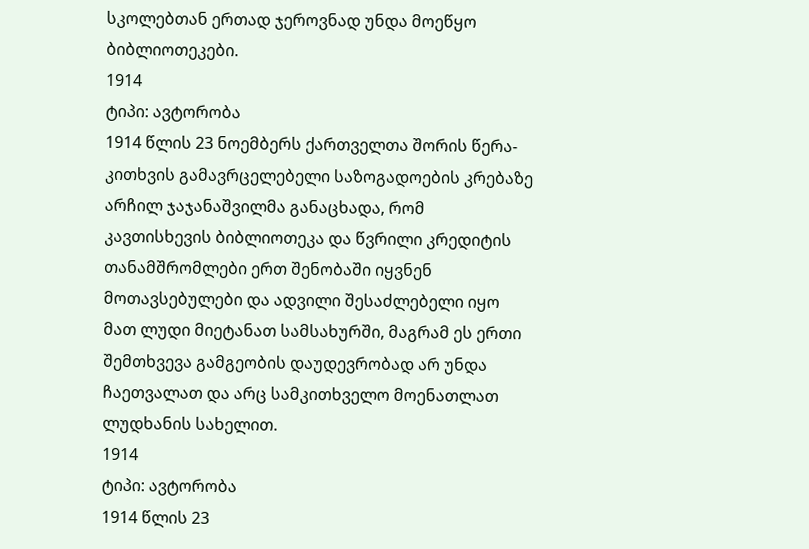სკოლებთან ერთად ჯეროვნად უნდა მოეწყო ბიბლიოთეკები.
1914
ტიპი: ავტორობა
1914 წლის 23 ნოემბერს ქართველთა შორის წერა-კითხვის გამავრცელებელი საზოგადოების კრებაზე არჩილ ჯაჯანაშვილმა განაცხადა, რომ კავთისხევის ბიბლიოთეკა და წვრილი კრედიტის თანამშრომლები ერთ შენობაში იყვნენ მოთავსებულები და ადვილი შესაძლებელი იყო მათ ლუდი მიეტანათ სამსახურში, მაგრამ ეს ერთი შემთხვევა გამგეობის დაუდევრობად არ უნდა ჩაეთვალათ და არც სამკითხველო მოენათლათ ლუდხანის სახელით.
1914
ტიპი: ავტორობა
1914 წლის 23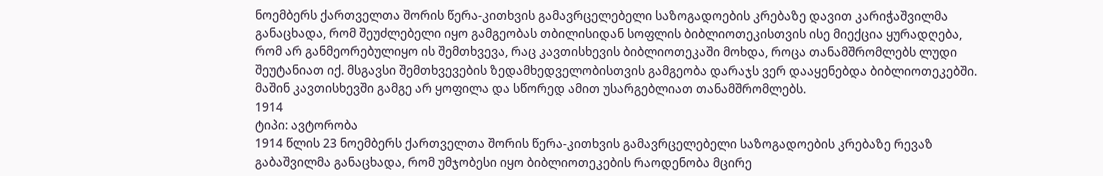ნოემბერს ქართველთა შორის წერა-კითხვის გამავრცელებელი საზოგადოების კრებაზე დავით კარიჭაშვილმა განაცხადა, რომ შეუძლებელი იყო გამგეობას თბილისიდან სოფლის ბიბლიოთეკისთვის ისე მიექცია ყურადღება, რომ არ განმეორებულიყო ის შემთხვევა, რაც კავთისხევის ბიბლიოთეკაში მოხდა, როცა თანამშრომლებს ლუდი შეუტანიათ იქ. მსგავსი შემთხვევების ზედამხედველობისთვის გამგეობა დარაჯს ვერ დააყენებდა ბიბლიოთეკებში. მაშინ კავთისხევში გამგე არ ყოფილა და სწორედ ამით უსარგებლიათ თანამშრომლებს.
1914
ტიპი: ავტორობა
1914 წლის 23 ნოემბერს ქართველთა შორის წერა-კითხვის გამავრცელებელი საზოგადოების კრებაზე რევაზ გაბაშვილმა განაცხადა, რომ უმჯობესი იყო ბიბლიოთეკების რაოდენობა მცირე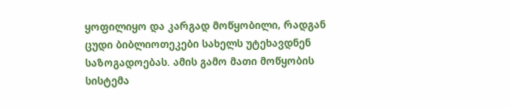ყოფილიყო და კარგად მოწყობილი, რადგან ცუდი ბიბლიოთეკები სახელს უტეხავდნენ საზოგადოებას. ამის გამო მათი მოწყობის სისტემა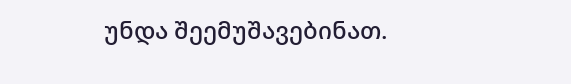უნდა შეემუშავებინათ.